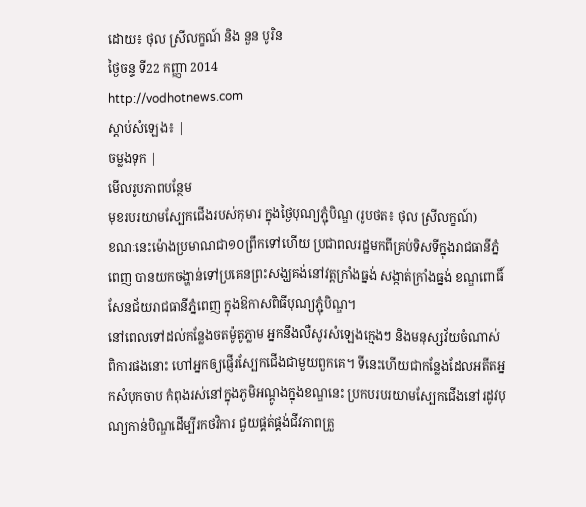ដោយ៖ ថុល ស្រីលក្ខណ៍ និង នួន បូរិន
ថ្ងៃចន្ទ ទី22 កញ្ញា 2014
http://vodhotnews.com
ស្តាប់សំឡេង៖ |
ចម្លងទុក |
មើលរូបភាពបន្ថែម
មុខរបរយាមស្បែកជើងរបស់កុមារ ក្នុងថ្ងៃបុណ្យភ្ជុំបិណ្ឌ (រូបថត៖ ថុល ស្រីលក្ខណ៍)
ខណៈនេះម៉ោងប្រមាណជា១០ព្រឹកទៅហើយ ប្រជាពលរដ្ឋមកពីគ្រប់ទិសទីក្នុងរាជធានីភ្នំពេញ បានយកចង្ហាន់ទៅប្រគេនព្រះសង្ឃគង់នៅវត្តក្រាំងធ្នង់ សង្កាត់ក្រាំងធ្នង់ ខណ្ឌពោធិ៍សែនជ័យរាជធានីភ្នំពេញ ក្នុងឱកាសពិធីបុណ្យភ្ជុំបិណ្ឌ។
នៅពេលទៅដល់កន្លែងចតម៉ូតូភ្លាម អ្នកនឹងលឺសូរសំឡេងក្មេងៗ និងមនុស្សវ័យចំណាស់ពិការផងនោះ ហៅអ្នកឲ្យផ្ញើរស្បែកជើងជាមួយពួកគេ។ ទីនេះហើយជាកន្លែងដែលអតីតអ្នកសំបុកចាប កំពុងរស់នៅក្នុងភូមិអណ្ដូងក្នុងខណ្ឌនេះ ប្រកបរបរយាមស្បែកជើងនៅរដូវបុណ្យកាន់បិណ្ឌដើម្បីរកថវិការ ជួយផ្គត់ផ្គង់ជីវភាពគ្រួ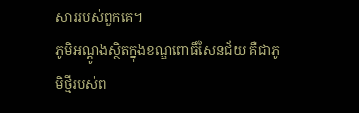សាររបស់ពួកគេ។
ភូមិអណ្ដូងស្ថិតក្នុងខណ្ឌពោធិ៍សែនជ័យ គឺជាភូមិថ្មីរបស់ព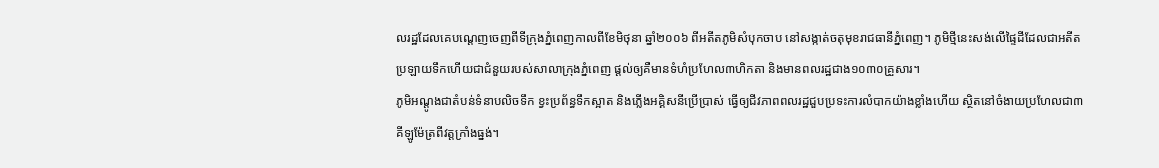លរដ្ឋដែលគេបណ្ដេញចេញពីទីក្រុងភ្នំពេញកាលពីខែមិថុនា ឆ្នាំ២០០៦ ពីអតីតភូមិសំបុកចាប នៅសង្កាត់ចតុមុខរាជធានីភ្នំពេញ។ ភូមិថ្មីនេះសង់លើផ្ទៃដីដែលជាអតីតប្រឡាយទឹកហើយជាជំនួយរបស់សាលាក្រុងភ្នំពេញ ផ្ដល់ឲ្យគឺមានទំហំប្រហែល៣ហិកតា និងមានពលរដ្ឋជាង១០៣០គ្រួសារ។
ភូមិអណ្ដូងជាតំបន់ទំនាបលិចទឹក ខ្វះប្រព័ន្ធទឹកស្អាត និងភ្លើងអគ្គិសនីប្រើប្រាស់ ធ្វើឲ្យជីវភាពពលរដ្ឋជួបប្រទះការលំបាកយ៉ាងខ្លាំងហើយ ស្ថិតនៅចំងាយប្រហែលជា៣គីឡូម៉ែត្រពីវត្តក្រាំងធ្នង់។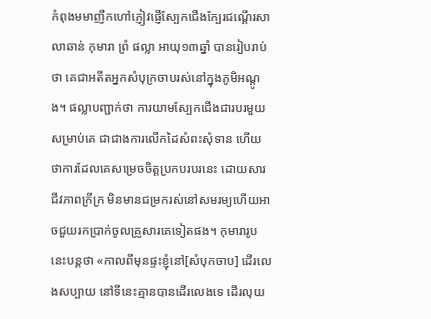កំពុងមមាញឹកហៅភ្ញៀវផ្ញើស្បែកជើងក្បែរជណ្តើរសាលាឆាន់ កុមារា ព្រំ ផល្លា អាយុ១៣ឆ្នាំ បានរៀបរាប់ថា គេជាអតីតអ្នកសំបុក្រចាបរស់នៅក្នុងភូមិអណ្តូង។ ផល្លាបញ្ជាក់ថា ការយាមស្បែកជើងជារបរមួយសម្រាប់គេ ជាជាងការលើកដៃសំពះសុំទាន ហើយថាការដែលគេសម្រេចចិត្តប្រកបរបរនេះ ដោយសារជីវភាពក្រីក្រ មិនមានជម្រករស់នៅសមរម្យហើយអាចជួយរកប្រាក់ចូលគ្រួសារគេទៀតផង។ កុមារារូបនេះបន្តថា «កាលពីមុនផ្ទះខ្ញុំនៅ[សំបុកចាប] ដើរលេងសប្បាយ នៅទីនេះគ្មានបានដើរលេងទេ ដើរលុយ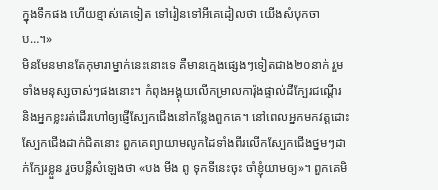ក្នុងទឹកផង ហើយខ្មាស់គេទៀត ទៅរៀនទៅអីគេដៀលថា យើងសំបុកចាប…។»
មិនមែនមានតែកុមារាម្នាក់នេះនោះទេ គឺមានក្មេងផ្សេងៗទៀតជាង២០នាក់ រួមទាំងមនុស្សចាស់ៗផងនោះ។ កំពុងអង្គុយលើកម្រាលការ៉ុងផ្ទាល់ដីក្បែរជណ្តើរ និងអ្នកខ្លះរត់ដើរហៅឲ្យផ្ញើស្បែកជើងនៅកន្លែងពួកគេ។ នៅពេលអ្នកមកវត្តដោះស្បែកជើងដាក់ជិតនោះ ពួកគេព្យាយាមលូកដៃទាំងពីរលើកស្បែកជើងថ្នមៗដាក់ក្បែរខ្លួន រួចបន្លឺសំឡេងថា «បង មីង ពូ ទុកទីនេះចុះ ចាំខ្ញុំយាមឲ្យ»។ ពួកគេមិ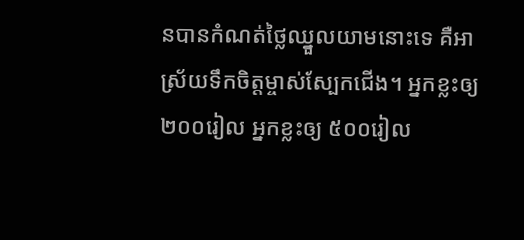នបានកំណត់ថ្លៃឈ្នួលយាមនោះទេ គឺអាស្រ័យទឹកចិត្តម្ចាស់ស្បែកជើង។ អ្នកខ្លះឲ្យ២០០រៀល អ្នកខ្លះឲ្យ ៥០០រៀល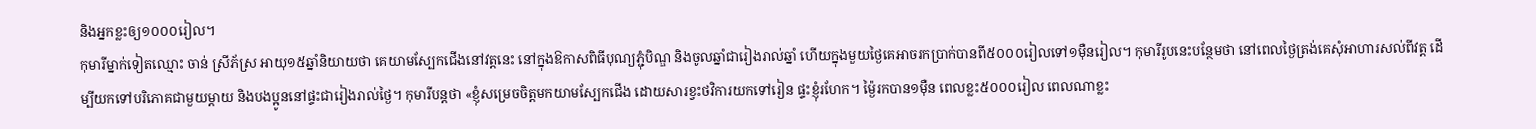និងអ្នកខ្លះឲ្យ១០០០រៀល។
កុមារីម្នាក់ទៀតឈ្មោះ ចាន់ ស្រីភ័ស្រ អាយុ១៥ឆ្នាំនិយាយថា គេយាមស្បែកជើងនៅវត្តនេះ នៅក្នុងឱកាសពិធីបុណ្យភ្ជុំបិណ្ឌ និងចូលឆ្នាំជារៀងរាល់ឆ្នាំ ហើយក្នុងមួយថ្ងៃគេអាចរកប្រាក់បានពី៥០០០រៀលទៅ១ម៉ឺនរៀល។ កុមារីរូបនេះបន្ថែមថា នៅពេលថ្ងៃត្រង់គេសុំអាហារសល់ពីវត្ត ដើម្បីយកទៅបរិភោគជាមួយម្តាយ និងបងប្អូននៅផ្ទះជារៀងរាល់ថ្ងៃ។ កុមារីបន្តថា «ខ្ញុំសម្រេចចិត្តមកយាមស្បែកជើង ដោយសារខ្វះថវិការយកទៅរៀន ផ្ទះខ្ញុំរហែក។ ម្ង៉ៃរកបាន១ម៉ឺន ពេលខ្លះ៥០០០រៀល ពេលណាខ្លះ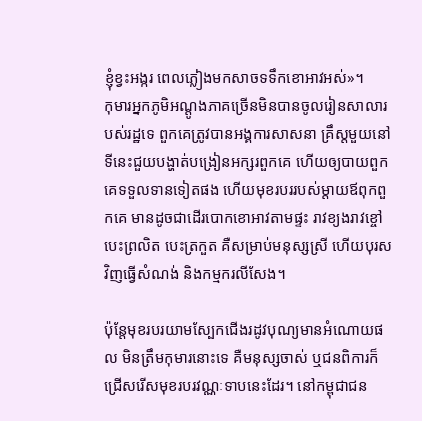ខ្ញុំខ្វះអង្ករ ពេលភ្លៀងមកសាចទទឹកខោអាវអស់»។
កុមារអ្នកភូមិអណ្តូងភាគច្រើនមិនបានចូលរៀនសាលារបស់រដ្ឋទេ ពួកគេត្រូវបានអង្គការសាសនា គ្រឹស្តមួយនៅទីនេះជួយបង្ហាត់បង្រៀនអក្សរពួកគេ ហើយឲ្យបាយពួកគេទទួលទានទៀតផង ហើយមុខរបររបស់ម្ដាយឪពុកពួកគេ មានដូចជាដើរបោកខោអាវតាមផ្ទះ រាវខ្យងរាវខ្ចៅ បេះព្រលិត បេះត្រកួត គឺសម្រាប់មនុស្សស្រី ហើយបុរសវិញធ្វើសំណង់ និងកម្មករលីសែង។

ប៉ុន្តែមុខរបរយាមស្បែកជើងរដូវបុណ្យមានអំណោយផល មិនត្រឹមកុមារនោះទេ គឺមនុស្សចាស់ ឬជនពិការក៏ជ្រើសរើសមុខរបរវណ្ណៈទាបនេះដែរ។ នៅកម្ពុជាជន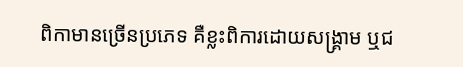ពិកាមានច្រើនប្រភេទ គឺខ្លះពិការដោយសង្គ្រាម ឬជ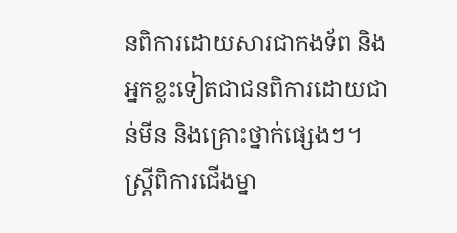នពិការដោយសារជាកងទ័ព និងអ្នកខ្លះទៀតជាជនពិការដោយជាន់មីន និងគ្រោះថ្នាក់ផ្សេងៗ។
ស្ត្រីពិការជើងម្នា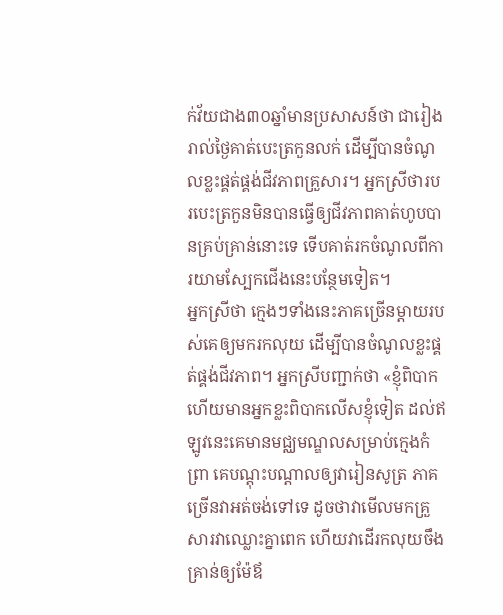ក់វ័យជាង៣០ឆ្នាំមានប្រសាសន៍ថា ជារៀងរាល់ថ្ងៃគាត់បេះត្រកួនលក់ ដើម្បីបានចំណូលខ្លះផ្គត់ផ្គង់ជីវភាពគ្រួសារ។ អ្នកស្រីថារបរបេះត្រកួនមិនបានធ្វើឲ្យជីវភាពគាត់ហូបបានគ្រប់គ្រាន់នោះទេ ទើបគាត់រកចំណូលពីការយាមស្បែកជើងនេះបន្ថែមទៀត។
អ្នកស្រីថា ក្មេងៗទាំងនេះភាគច្រើនម្តាយរបស់គេឲ្យមករកលុយ ដើម្បីបានចំណូលខ្លះផ្គត់ផ្គង់ជីវភាព។ អ្នកស្រីបញ្ជាក់ថា «ខ្ញុំពិបាកហើយមានអ្នកខ្លះពិបាកលើសខ្ញុំទៀត ដល់ឥឡូវនេះគេមានមជ្ឈមណ្ឌលសម្រាប់ក្មេងកំព្រា គេបណ្តុះបណ្តាលឲ្យវារៀនសូត្រ ភាគច្រើនវាអត់ចង់ទៅទេ ដូចថាវាមើលមកគ្រួសារវាឈ្លោះគ្នាពេក ហើយវាដើរកលុយចឹងគ្រាន់ឲ្យម៉ែឪ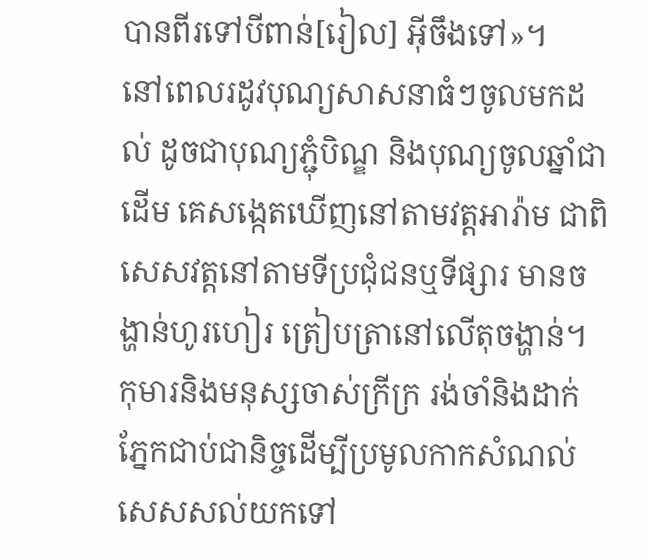បានពីរទៅបីពាន់[រៀល] អ៊ីចឹងទៅ»។
នៅពេលរដូវបុណ្យសាសនាធំៗចូលមកដល់ ដូចជាបុណ្យភ្ជុំបិណ្ឌ និងបុណ្យចូលឆ្នាំជាដើម គេសង្កេតឃើញនៅតាមវត្តអារ៉ាម ជាពិសេសវត្តនៅតាមទីប្រជុំជនឬទីផ្សារ មានចង្ហាន់ហូរហៀរ ត្រៀបត្រានៅលើតុចង្ហាន់។ កុមារនិងមនុស្សចាស់ក្រីក្រ រង់ចាំនិងដាក់ភ្នែកជាប់ជានិច្ចដើម្បីប្រមូលកាកសំណល់សេសសល់យកទៅ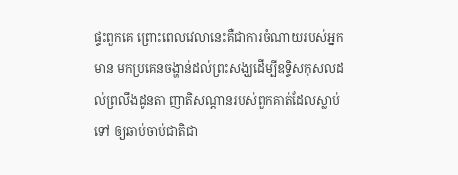ផ្ទះពួកគេ ព្រោះពេលវេលានេះគឺជាការចំណាយរបស់អ្នកមាន មកប្រគេនចង្ហាន់ដល់ព្រះសង្ឃដើម្បីឧទ្ទិសកុសលដល់ព្រលឹងដូនតា ញាតិសណ្ដានរបស់ពួកគាត់ដែលស្លាប់ទៅ ឲ្យឆាប់ចាប់ជាតិជា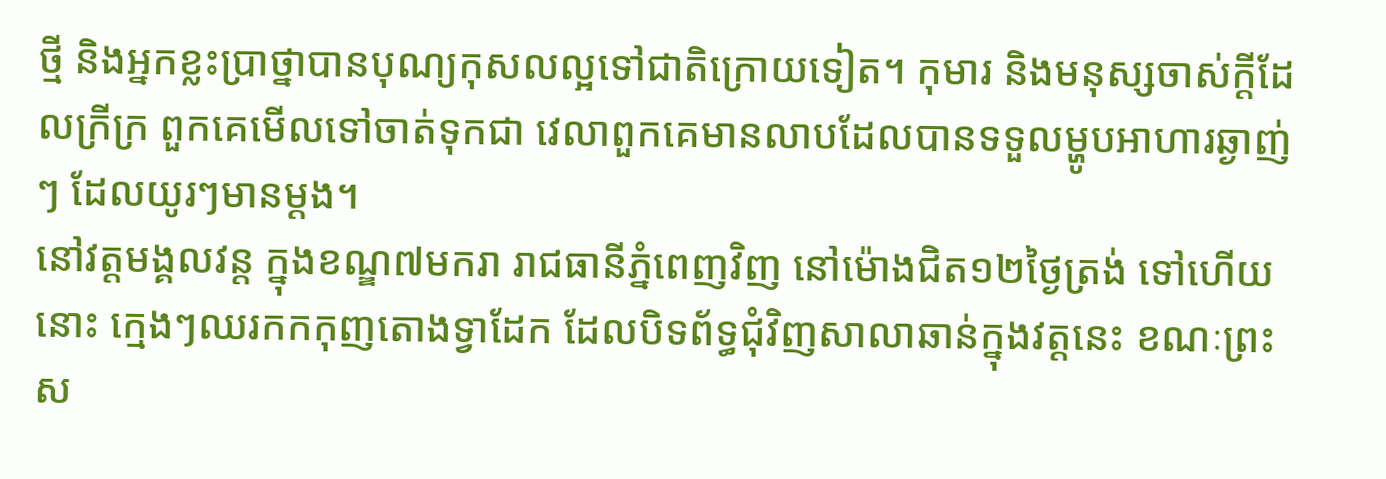ថ្មី និងអ្នកខ្លះប្រាថ្នាបានបុណ្យកុសលល្អទៅជាតិក្រោយទៀត។ កុមារ និងមនុស្សចាស់ក្ដីដែលក្រីក្រ ពួកគេមើលទៅចាត់ទុកជា វេលាពួកគេមានលាបដែលបានទទួលម្ហូបអាហារឆ្ងាញ់ៗ ដែលយូរៗមានម្ដង។
នៅវត្តមង្គលវន្ត ក្នុងខណ្ឌ៧មករា រាជធានីភ្នំពេញវិញ នៅម៉ោងជិត១២ថ្ងៃត្រង់ ទៅហើយនោះ ក្មេងៗឈរកកកុញតោងទ្វាដែក ដែលបិទព័ទ្ធជុំវិញសាលាឆាន់ក្នុងវត្តនេះ ខណៈព្រះស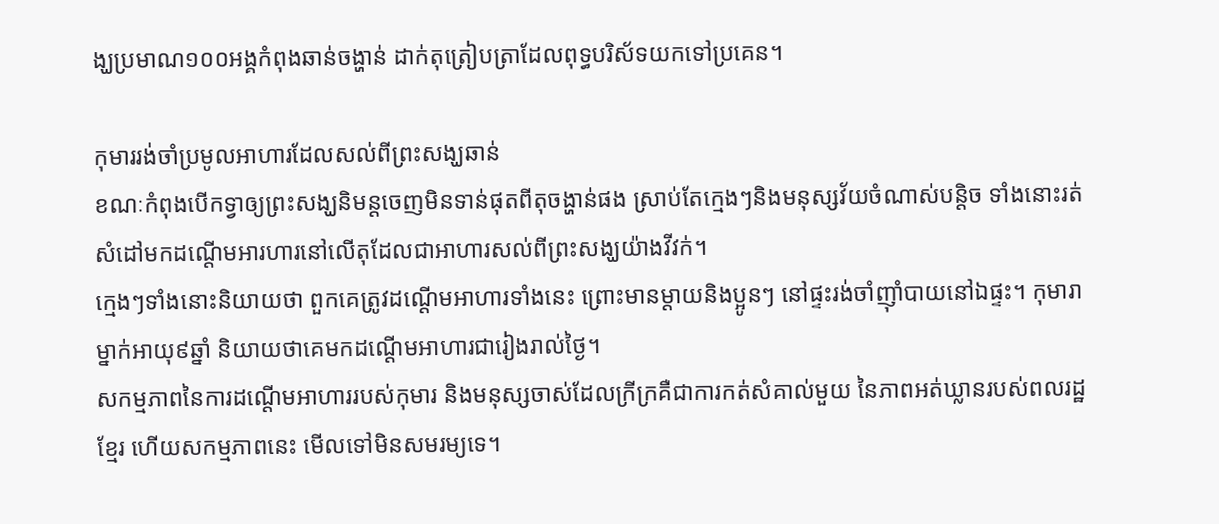ង្ឃប្រមាណ១០០អង្គកំពុងឆាន់ចង្ហាន់ ដាក់តុត្រៀបត្រាដែលពុទ្ធបរិស័ទយកទៅប្រគេន។

កុមាររង់ចាំប្រមូលអាហារដែលសល់ពីព្រះសង្ឃឆាន់
ខណៈកំពុងបើកទ្វាឲ្យព្រះសង្ឃនិមន្តចេញមិនទាន់ផុតពីតុចង្ហាន់ផង ស្រាប់តែក្មេងៗនិងមនុស្សវ័យចំណាស់បន្តិច ទាំងនោះរត់សំដៅមកដណ្តើមអារហារនៅលើតុដែលជាអាហារសល់ពីព្រះសង្ឃយ៉ាងវីវក់។
ក្មេងៗទាំងនោះនិយាយថា ពួកគេត្រូវដណ្តើមអាហារទាំងនេះ ព្រោះមានម្តាយនិងប្អូនៗ នៅផ្ទះរង់ចាំញ៉ាំបាយនៅឯផ្ទះ។ កុមារាម្នាក់អាយុ៩ឆ្នាំ និយាយថាគេមកដណ្តើមអាហារជារៀងរាល់ថ្ងៃ។
សកម្មភាពនៃការដណ្ដើមអាហាររបស់កុមារ និងមនុស្សចាស់ដែលក្រីក្រគឺជាការកត់សំគាល់មួយ នៃភាពអត់ឃ្លានរបស់ពលរដ្ឋខ្មែរ ហើយសកម្មភាពនេះ មើលទៅមិនសមរម្យទេ។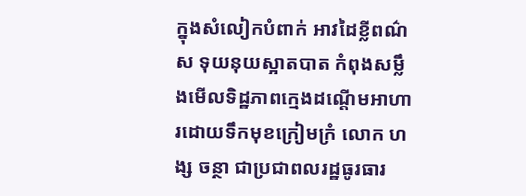ក្នុងសំលៀកបំពាក់ អាវដៃខ្លីពណ៌ស ទុយនុយស្អាតបាត កំពុងសម្លឹងមើលទិដ្ឋភាពក្មេងដណ្តើមអាហារដោយទឹកមុខក្រៀមក្រំ លោក ហង្ស ចន្ថា ជាប្រជាពលរដ្ឋធូរធារ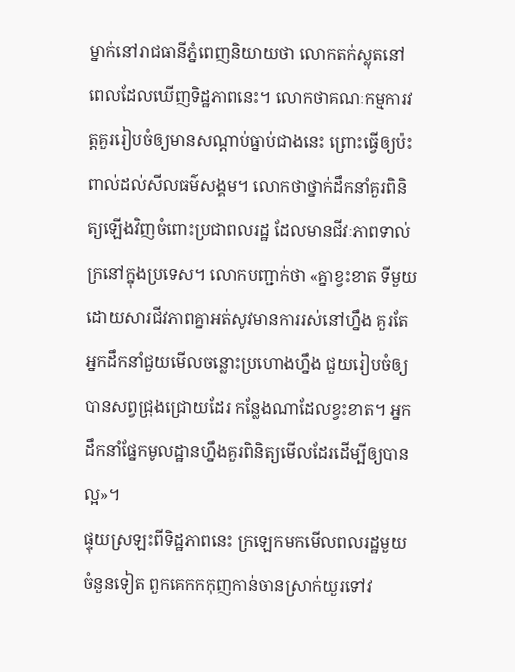ម្នាក់នៅរាជធានីភ្នំពេញនិយាយថា លោកតក់ស្លុតនៅពេលដែលឃើញទិដ្ឋភាពនេះ។ លោកថាគណៈកម្មការវត្តគួររៀបចំឲ្យមានសណ្តាប់ធ្នាប់ជាងនេះ ព្រោះធ្វើឲ្យប៉ះពាល់ដល់សីលធម៌សង្គម។ លោកថាថ្នាក់ដឹកនាំគួរពិនិត្យឡើងវិញចំពោះប្រជាពលរដ្ឋ ដែលមានជីវៈភាពទាល់ក្រនៅក្នុងប្រទេស។ លោកបញ្ជាក់ថា «គ្នាខ្វះខាត ទីមួយដោយសារជីវភាពគ្នាអត់សូវមានការរស់នៅហ្នឹង គួរតែអ្នកដឹកនាំជួយមើលចន្លោះប្រហោងហ្នឹង ជួយរៀបចំឲ្យបានសព្វជ្រុងជ្រោយដែរ កន្លែងណាដែលខ្វះខាត។ អ្នកដឹកនាំផ្នែកមូលដ្ឋានហ្នឹងគួរពិនិត្យមើលដែរដើម្បីឲ្យបានល្អ»។
ផ្ទុយស្រឡះពីទិដ្ឋភាពនេះ ក្រឡេកមកមើលពលរដ្ឋមួយចំនួនទៀត ពួកគេកកកុញកាន់ចានស្រាក់យួរទៅវ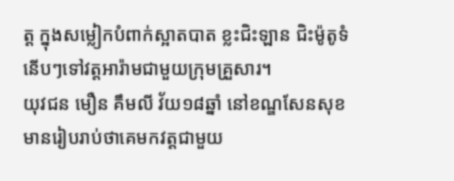ត្ត ក្នុងសម្លៀកបំពាក់ស្អាតបាត ខ្លះជិះឡាន ជិះម៉ូតូទំនើបៗទៅវត្តអារ៉ាមជាមួយក្រុមគ្រួសារ។
យុវជន មឿន គឹមលី វ័យ១៨ឆ្នាំ នៅខណ្ឌសែនសុខ មានរៀបរាប់ថាគេមកវត្តជាមួយ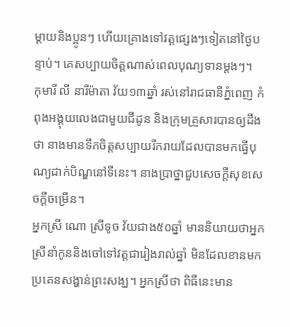ម្តាយនិងប្អូនៗ ហើយគ្រោងទៅវត្តផ្សេងៗទៀតនៅថ្ងៃបន្ទាប់។ គេសប្បាយចិត្តណាស់ពេលបុណ្យទានម្ដងៗ។
កុមារី លី នារីម៉ាតា វ័យ១៣ឆ្នាំ រស់នៅរាជធានីភ្នំពេញ កំពុងអង្គុយលេងជាមួយជីដូន និងក្រុមគ្រួសារបានឲ្យដឹងថា នាងមានទឹកចិត្តសប្បាយរីករាយដែលបានមកធ្វើបុណ្យដាក់បិណ្ឌនៅទីនេះ។ នាងប្រាថ្នាជួបសេចក្តីសុខសេចក្តីចម្រើន។
អ្នកស្រី ណោ ស្រីទូច វ័យជាង៥០ឆ្នាំ មាននិយាយថាអ្នកស្រីនាំកូននិងចៅទៅវត្តជារៀងរាល់ឆ្នាំ មិនដែលខានមកប្រគេនសង្ហាន់ព្រះសង្ឃ។ អ្នកស្រីថា ពិធីនេះមាន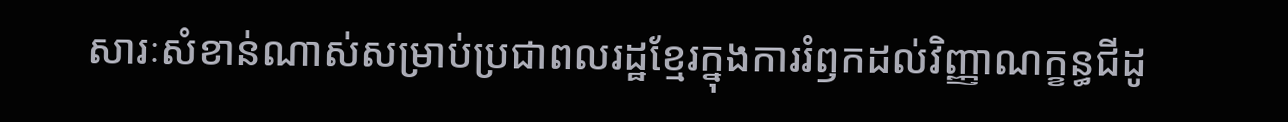សារៈសំខាន់ណាស់សម្រាប់ប្រជាពលរដ្ឋខ្មែរក្នុងការរំឭកដល់វិញ្ញាណក្ខន្ធជីដូ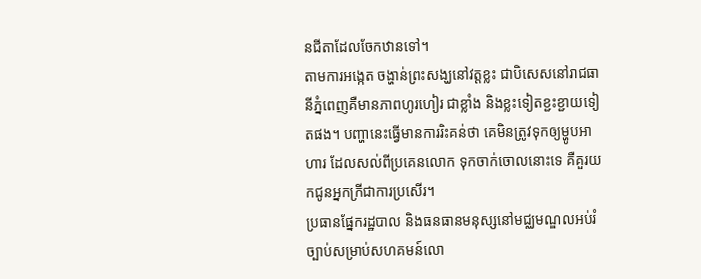នជីតាដែលចែកឋានទៅ។
តាមការអង្កេត ចង្ហាន់ព្រះសង្ឃនៅវត្តខ្លះ ជាបិសេសនៅរាជធានីភ្នំពេញគឺមានភាពហូរហៀរ ជាខ្លាំង និងខ្លះទៀតខ្ជះខ្ជាយទៀតផង។ បញ្ហានេះធ្វើមានការរិះគន់ថា គេមិនត្រូវទុកឲ្យម្ហូបអាហារ ដែលសល់ពីប្រគេនលោក ទុកចាក់ចោលនោះទេ គឺគួរយកជូនអ្នកក្រីជាការប្រសើរ។
ប្រធានផ្នែករដ្ឋបាល និងធនធានមនុស្សនៅមជ្ឈមណ្ឌលអប់រំច្បាប់សម្រាប់សហគមន៍លោ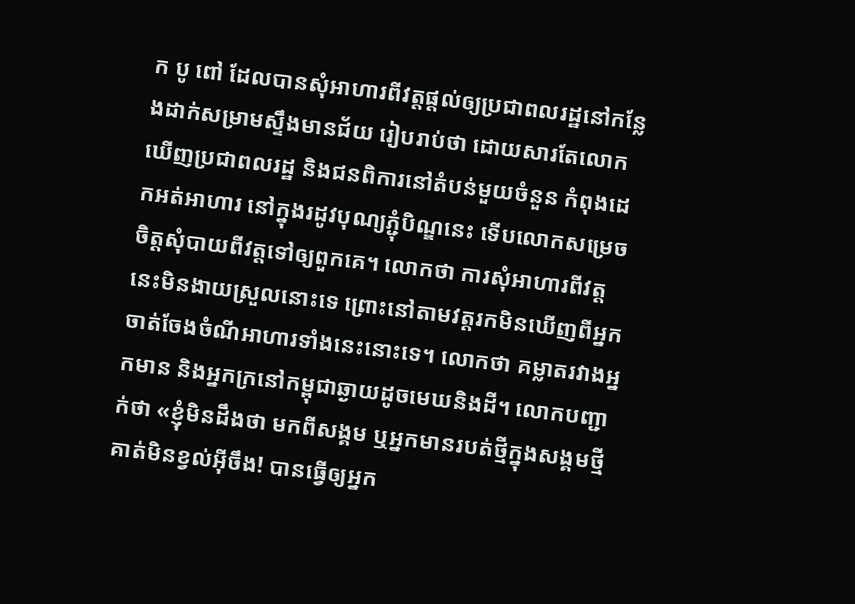ក បូ ពៅ ដែលបានសុំអាហារពីវត្តផ្តល់ឲ្យប្រជាពលរដ្ឋនៅកន្លែងដាក់សម្រាមស្ទឹងមានជ័យ រៀបរាប់ថា ដោយសារតែលោកឃើញប្រជាពលរដ្ឋ និងជនពិការនៅតំបន់មួយចំនួន កំពុងដេកអត់អាហារ នៅក្នុងរដូវបុណ្យភ្ជុំបិណ្ឌនេះ ទើបលោកសម្រេចចិត្តសុំបាយពីវត្តទៅឲ្យពួកគេ។ លោកថា ការសុំអាហារពីវត្តនេះមិនងាយស្រួលនោះទេ ព្រោះនៅតាមវត្តរកមិនឃើញពីអ្នកចាត់ចែងចំណីអាហារទាំងនេះនោះទេ។ លោកថា គម្លាតរវាងអ្នកមាន និងអ្នកក្រនៅកម្ពុជាឆ្ងាយដូចមេឃនិងដី។ លោកបញ្ជាក់ថា «ខ្ញុំមិនដឹងថា មកពីសង្គម ឬអ្នកមានរបត់ថ្មីក្នុងសង្គមថ្មីគាត់មិនខ្វល់អ៊ីចឹង! បានធ្វើឲ្យអ្នក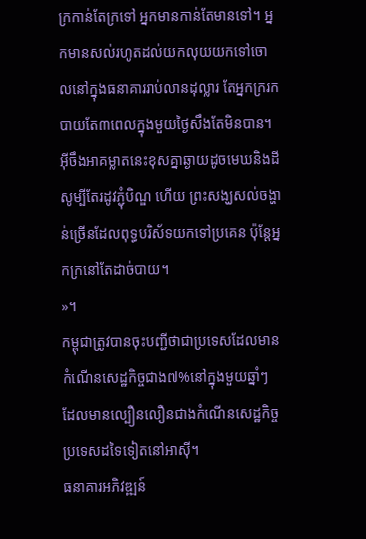ក្រកាន់តែក្រទៅ អ្នកមានកាន់តែមានទៅ។ អ្នកមានសល់រហូតដល់យកលុយយកទៅចោលនៅក្នុងធនាគាររាប់លានដុល្លារ តែអ្នកក្ររកបាយតែ៣ពេលក្នុងមួយថ្ងៃសឹងតែមិនបាន។ អ៊ីចឹងអាគម្លាតនេះខុសគ្នាឆ្ងាយដូចមេឃនិងដី សូម្បីតែរដូវភ្ជុំបិណ្ឌ ហើយ ព្រះសង្ឃសល់ចង្ហាន់ច្រើនដែលពុទ្ធបរិស័ទយកទៅប្រគេន ប៉ុន្តែអ្នកក្រនៅតែដាច់បាយ។
»។
កម្ពុជាត្រូវបានចុះបញ្ជីថាជាប្រទេសដែលមានកំណើនសេដ្ឋកិច្ចជាង៧%នៅក្នុងមួយឆ្នាំៗ ដែលមានល្បឿនលឿនជាងកំណើនសេដ្ឋកិច្ចប្រទេសដទៃទៀតនៅអាស៊ី។
ធនាគារអភិវឌ្ឍន៍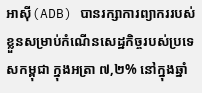អាស៊ី(ADB) បានរក្សាការព្យាកររបស់ខ្លួនសម្រាប់កំណើនសេដ្ឋកិច្ចរបស់ប្រទេសកម្ពុជា ក្នុងអត្រា ៧,២% នៅក្នុងឆ្នាំ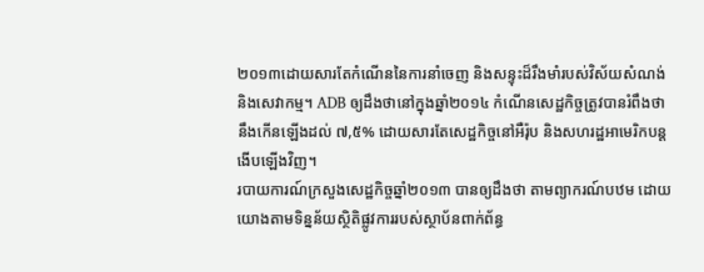២០១៣ដោយសារតែកំណើននៃការនាំចេញ និងសន្ទុះដ៏រឹងមាំរបស់វិស័យសំណង់ និងសេវាកម្ម។ ADB ឲ្យដឹងថានៅក្នុងឆ្នាំ២០១៤ កំណើនសេដ្ឋកិច្ចត្រូវបានរំពឹងថា នឹងកើនឡើងដល់ ៧,៥% ដោយសារតែសេដ្ឋកិច្ចនៅអឺរ៉ុប និងសហរដ្ឋអាមេរិកបន្ដងើបឡើងវិញ។
របាយការណ៍ក្រសួងសេដ្ឋកិច្ចឆ្នាំ២០១៣ បានឲ្យដឹងថា តាមព្យាករណ៍បឋម ដោយយោងតាមទិន្នន័យស្ថិតិផ្លូវការរបស់ស្ថាប័នពាក់ព័ន្ធ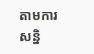តាមការសន្និ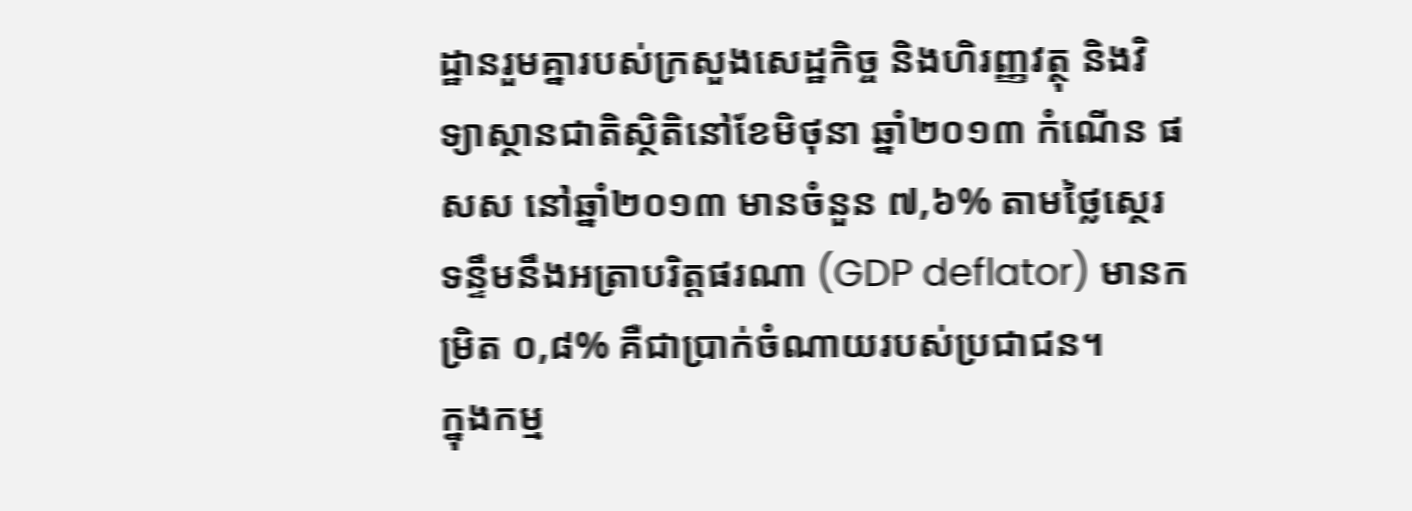ដ្ឋានរួមគ្នារបស់ក្រសួងសេដ្ឋកិច្ច និងហិរញ្ញវត្ថុ និងវិទ្យាស្ថានជាតិស្ថិតិនៅខែមិថុនា ឆ្នាំ២០១៣ កំណើន ផសស នៅឆ្នាំ២០១៣ មានចំនួន ៧,៦% តាមថ្លៃស្ថេរ ទន្ទឹមនឹងអត្រាបរិត្តផរណា (GDP deflator) មានកម្រិត ០,៨% គឺជាប្រាក់ចំណាយរបស់ប្រជាជន។
ក្នុងកម្ម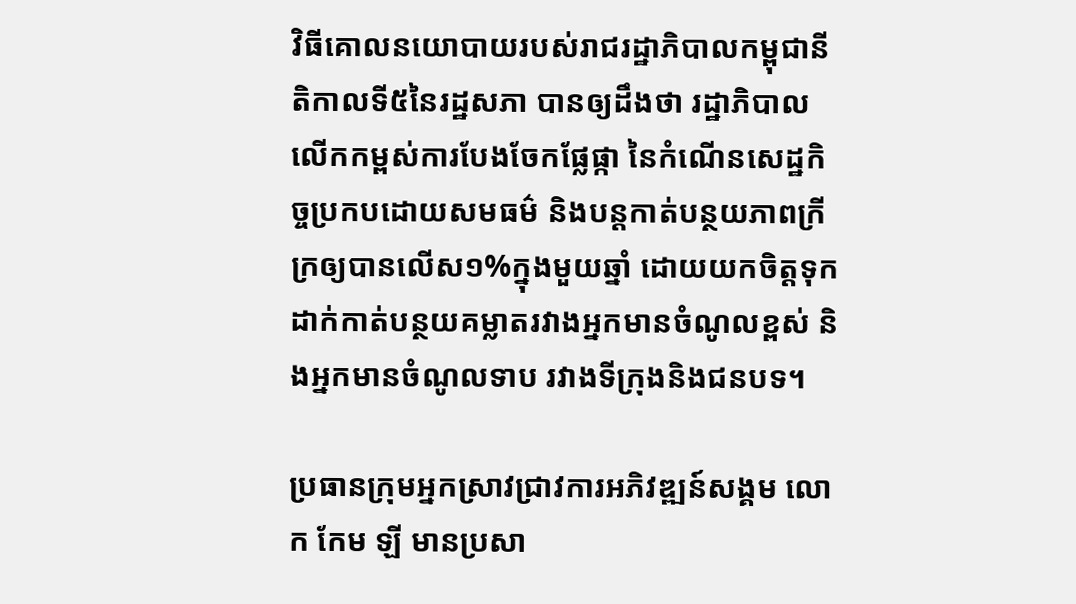វិធីគោលនយោបាយរបស់រាជរដ្ឋាភិបាលកម្ពុជានីតិកាលទី៥នៃរដ្ឋសភា បានឲ្យដឹងថា រដ្ឋាភិបាលលើកកម្ពស់ការបែងចែកផ្លែផ្កា នៃកំណើនសេដ្ឋកិច្ចប្រកបដោយសមធម៌ និងបន្តកាត់បន្ថយភាពក្រីក្រឲ្យបានលើស១%ក្នុងមួយឆ្នាំ ដោយយកចិត្តទុកដាក់កាត់បន្ថយគម្លាតរវាងអ្នកមានចំណូលខ្ពស់ និងអ្នកមានចំណូលទាប រវាងទីក្រុងនិងជនបទ។

ប្រធានក្រុមអ្នកស្រាវជ្រាវការអភិវឌ្ឍន៍សង្គម លោក កែម ឡី មានប្រសា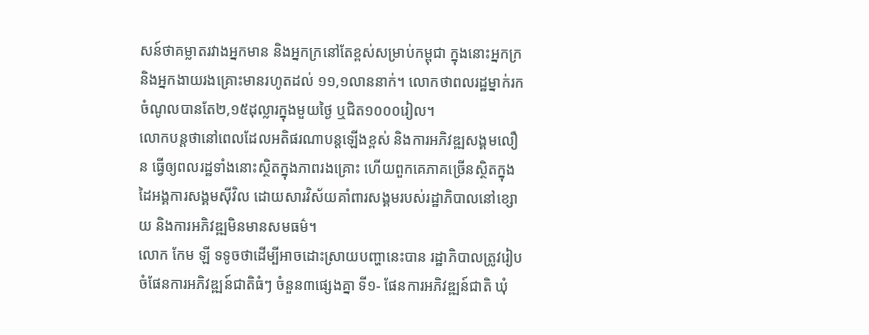សន៍ថាគម្លាតរវាងអ្នកមាន និងអ្នកក្រនៅតែខ្ពស់សម្រាប់កម្ពុជា ក្នុងនោះអ្នកក្រ និងអ្នកងាយរងគ្រោះមានរហូតដល់ ១១,១លាននាក់។ លោកថាពលរដ្ឋម្នាក់រកចំណូលបានតែ២,១៥ដុល្លារក្នុងមួយថ្ងៃ ឬជិត១០០០រៀល។
លោកបន្តថានៅពេលដែលអតិផរណាបន្តឡើងខ្ពស់ និងការអភិវឌ្ឍសង្គមលឿន ធ្វើឲ្យពលរដ្ឋទាំងនោះស្ថិតក្នុងភាពរងគ្រោះ ហើយពួកគេភាគច្រើនស្ថិតក្នុងដៃអង្គការសង្គមស៊ីវិល ដោយសារវិស័យគាំពារសង្គមរបស់រដ្ឋាភិបាលនៅខ្សោយ និងការអភិវឌ្ឍមិនមានសមធម៌។
លោក កែម ឡី ទទូចថាដើម្បីអាចដោះស្រាយបញ្ហានេះបាន រដ្ឋាភិបាលត្រូវរៀបចំផែនការអភិវឌ្ឍន៍ជាតិធំៗ ចំនួន៣ផ្សេងគ្នា ទី១- ផែនការអភិវឌ្ឍន៍ជាតិ ឃុំ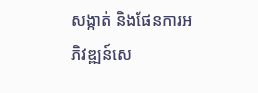សង្កាត់ និងផែនការអភិវឌ្ឍន៍សេ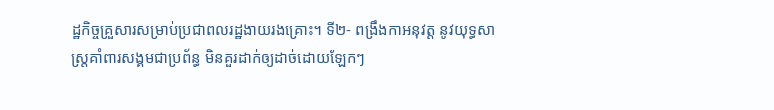ដ្ឋកិច្ចគ្រួសារសម្រាប់ប្រជាពលរដ្ឋងាយរងគ្រោះ។ ទី២- ពង្រឹងកាអនុវត្ត នូវយុទ្ធសាស្ត្រគាំពារសង្គមជាប្រព័ន្ធ មិនគួរដាក់ឲ្យដាច់ដោយឡែកៗ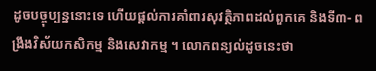ដូចបច្ចុប្បន្ននោះទេ ហើយផ្តល់ការគាំពារសុវត្ថិភាពដល់ពួកគេ និងទី៣- ពង្រឹងវិស័យកសិកម្ម និងសេវាកម្ម ។ លោកពន្យល់ដូចនេះថា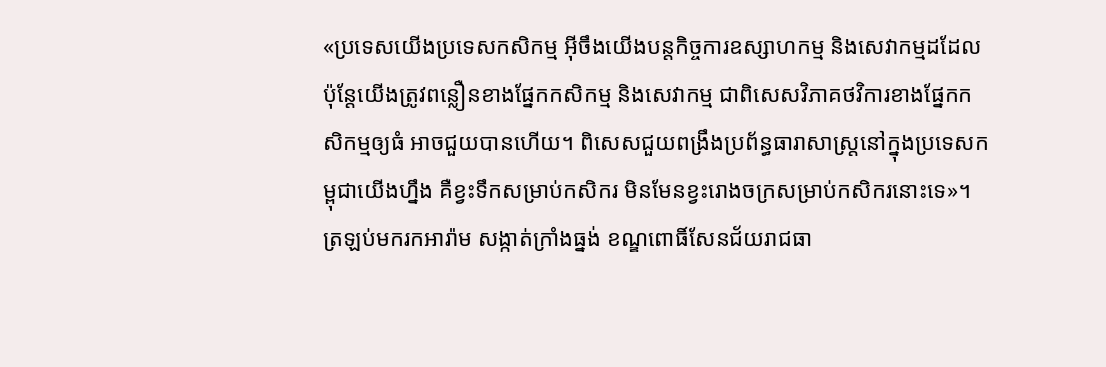«ប្រទេសយើងប្រទេសកសិកម្ម អ៊ីចឹងយើងបន្តកិច្ចការឧស្សាហកម្ម និងសេវាកម្មដដែល ប៉ុន្តែយើងត្រូវពន្លឿនខាងផ្នែកកសិកម្ម និងសេវាកម្ម ជាពិសេសវិភាគថវិការខាងផ្នែកកសិកម្មឲ្យធំ អាចជួយបានហើយ។ ពិសេសជួយពង្រឹងប្រព័ន្ធធារាសាស្ត្រនៅក្នុងប្រទេសកម្ពុជាយើងហ្នឹង គឺខ្វះទឹកសម្រាប់កសិករ មិនមែនខ្វះរោងចក្រសម្រាប់កសិករនោះទេ»។
ត្រឡប់មករកអារ៉ាម សង្កាត់ក្រាំងធ្នង់ ខណ្ឌពោធិ៍សែនជ័យរាជធា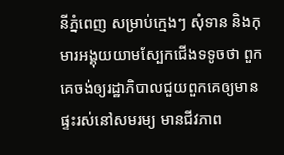នីភ្នំពេញ សម្រាប់ក្មេងៗ សុំទាន និងកុមារអង្គុយយាមស្បែកជើងទទូចថា ពួកគេចង់ឲ្យរដ្ឋាភិបាលជួយពួកគេឲ្យមានផ្ទះរស់នៅសមរម្យ មានជីវភាព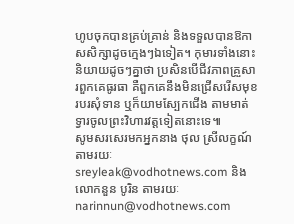ហូបចុកបានគ្រប់គ្រាន់ និងទទួលបានឱកាសសិក្សាដូចក្មេងៗឯទៀត។ កុមារទាំងនោះនិយាយដូចៗគ្នាថា ប្រសិនបើជីវភាពគ្រួសារពួកគេធូរធា គឺពួកគេនឹងមិនជ្រើសរើសមុខរបរសុំទាន ឬក៏យាមស្បែកជើង តាមមាត់ទ្វារចូលព្រះវិហារវត្តទៀតនោះទេ៕
សូមសរសេរមកអ្នកនាង ថុល ស្រីលក្ខណ៍ តាមរយៈ sreyleak@vodhotnews.com និងលោកនួន បូរិន តាមរយៈ narinnun@vodhotnews.com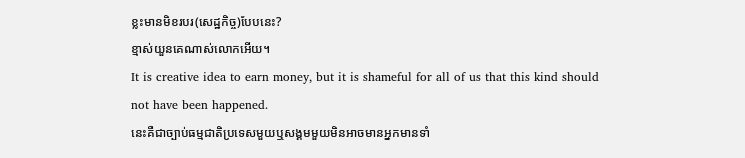ខ្លះមានមិខរបរ(សេដ្ឋកិច្ច)បែបនេះ?
ខ្មាស់យួនគេណាស់លោកអើយ។
It is creative idea to earn money, but it is shameful for all of us that this kind should not have been happened.
នេះគឺជាច្បាប់ធម្មជាតិប្រទេសមួយឬសង្គមមួយមិនអាចមានអ្នកមានទាំ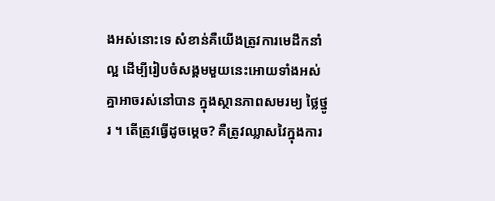ងអស់នោះទេ សំខាន់គឺយើងត្រូវការមេដឹកនាំល្អ ដើម្បីរៀបចំសង្គមមួយនេះអោយទាំងអស់គ្នាអាចរស់នៅបាន ក្នុងស្ថានភាពសមរម្យ ថ្លៃថ្នូរ ។ តើត្រូវធ្វើដូចម្តេច? គឺត្រូវឈ្លាសវៃក្នុងការ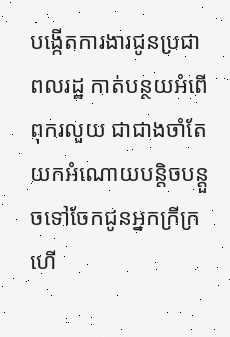បង្កើតការងារជូនប្រជាពលរដ្ឋ កាត់បន្ថយអំពើពុករលួយ ជាជាងចាំតែយកអំណោយបន្តិចបន្តួចទៅចែកជូនអ្នកក្រីក្រ ហើ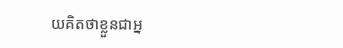យគិតថាខ្លួនជាអ្ន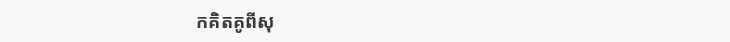កគិតគូពីសុ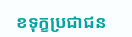ខទុក្ខប្រជាជន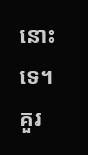នោះទេ។
គួរ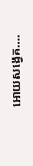អោយសង្វេគ….